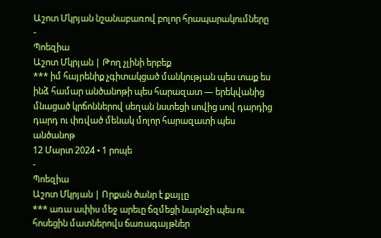Աշոտ Մկրյան նշանաբառով բոլոր հրապարակումները
-
Պոեզիա
Աշոտ Մկրյան | Թող չլինի երբեք
*** իմ հայրենիք չգիտակցած մանկության պես տաք ես ինձ համար անծանոթի պես հարազատ — երեկվանից մնացած կրճոններով սեղան նստեցի սովից սով դարդից դարդ ու փռված մենակ մոլոր հարազատի պես անծանոթ
12 Մարտ 2024 • 1 րոպե
-
Պոեզիա
Աշոտ Մկրյան | Որքան ծանր է քայլը
*** առա ափիս մեջ արեւը ճզմեցի նարնջի պես ու հոսեցին մատներովս ճառագայթներ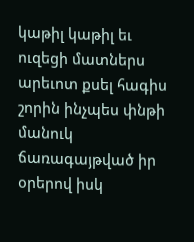կաթիլ կաթիլ եւ ուզեցի մատներս արեւոտ քսել հագիս շորին ինչպես փնթի մանուկ ճառագայթված իր օրերով իսկ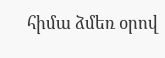հիմա ձմեռ օրով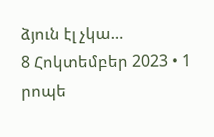ձյուն էլ չկա…
8 Հոկտեմբեր 2023 • 1 րոպե